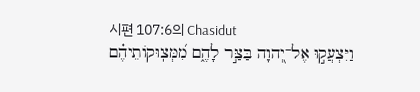시편 107:6의 Chasidut
וַיִּצְעֲק֣וּ אֶל־יְ֭הוָה בַּצַּ֣ר לָהֶ֑ם מִ֝מְּצֽוּקוֹתֵיהֶ֗ם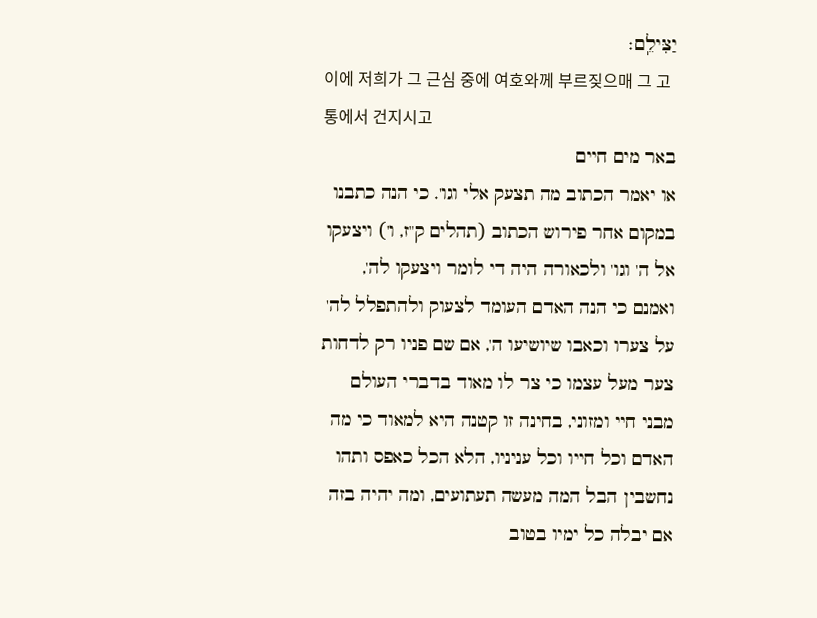יַצִּילֵֽם׃
이에 저희가 그 근심 중에 여호와께 부르짖으매 그 고통에서 건지시고
באר מים חיים
או יאמר הכתוב מה תצעק אלי וגו'. כי הנה כתבנו במקום אחר פירוש הכתוב (תהלים ק"ז, ו') ויצעקו אל ה' וגו' ולכאורה היה די לומר ויצעקו לה', ואמנם כי הנה האדם העומד לצעוק ולהתפלל לה' על צערו וכאבו שיושיעו ה', אם שם פניו רק לדחות צער מעל עצמו כי צר לו מאוד בדברי העולם מבני חיי ומזוני, בחינה זו קטנה היא למאוד כי מה האדם וכל חייו וכל עניניו, הלא הכל כאפס ותהו נחשבין הבל המה מעשה תעתועים, ומה יהיה בזה אם יבלה כל ימיו בטוב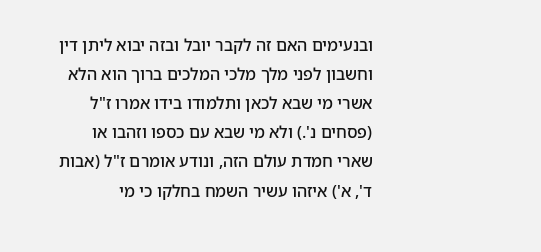ובנעימים האם זה לקבר יובל ובזה יבוא ליתן דין וחשבון לפני מלך מלכי המלכים ברוך הוא הלא אשרי מי שבא לכאן ותלמודו בידו אמרו ז"ל (פסחים נ'.) ולא מי שבא עם כספו וזהבו או שארי חמדת עולם הזה, ונודע אומרם ז"ל (אבות ד', א') איזהו עשיר השמח בחלקו כי מי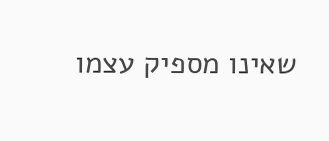שאינו מספיק עצמו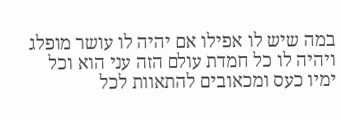במה שיש לו אפילו אם יהיה לו עושר מופלג ויהיה לו כל חמדת עולם הזה עני הוא וכל ימיו כעס ומכאובים להתאוות לכל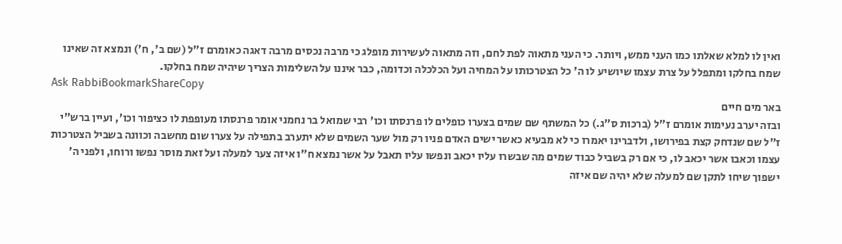ואין לו למלא שאלתו כמו העני ממש, ויותר. כי העני מתאוה לפת לחם, וזה מתאוה לעשירות מופלג כי מרבה נכסים מרבה דאגה כאומרם ז"ל (שם ב', ח') ונמצא זה שאינו שמח בחלקו ומתפלל על צרת עצמו שיושיע לו ה' כל הצטרכותו על המחיה ועל הכלכלה וכדומה, כבר איננו על השלימות הצריך שיהיה שמח בחלקו.
Ask RabbiBookmarkShareCopy
באר מים חיים
ובזה יערב נעימות אומרם ז"ל (ברכות ס"ג.) כל המשתף שם שמים בצערו כופלים לו פרנסתו וכו' רבי שמואל בר נחמני אומר פרנסתו מעופפת לו כציפור וכו', ועיין ברש"י ז"ל שם שנדחק קצת בפירושו, ולדברינו יאמרו כי לא מבעיא כאשר ישים האדם פניו רק מול שער השמים שלא יתערב בתפילה על צערו שום מחשבה וכוונה בשביל הצטרכות עצמו וכאבו אשר יכאב לו, כי אם רק בשביל כבוד שמים מה שבשרו עליו יכאב ונפשו עליו תאבל על אשר נמצא ח"ו איזה צער למעלה ועל זאת מוסר נפשו ורוחו, ולפני ה' ישפוך שיחו לתקן שם למעלה שלא יהיה שם איזה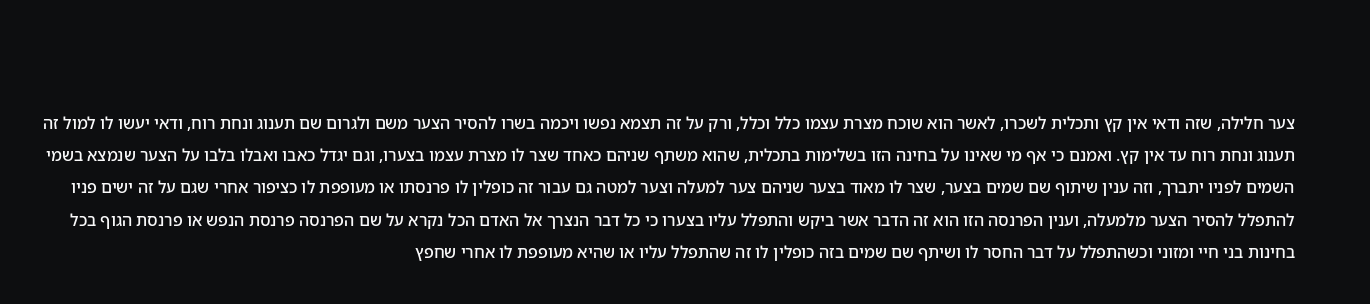צער חלילה, שזה ודאי אין קץ ותכלית לשכרו, לאשר הוא שוכח מצרת עצמו כלל וכלל, ורק על זה תצמא נפשו ויכמה בשרו להסיר הצער משם ולגרום שם תענוג ונחת רוח, ודאי יעשו לו למול זה תענוג ונחת רוח עד אין קץ. ואמנם כי אף מי שאינו על בחינה הזו בשלימות בתכלית, שהוא משתף שניהם כאחד שצר לו מצרת עצמו בצערו, וגם יגדל כאבו ואבלו בלבו על הצער שנמצא בשמי השמים לפניו יתברך, וזה ענין שיתוף שם שמים בצער, שצר לו מאוד בצער שניהם צער למעלה וצער למטה גם עבור זה כופלין לו פרנסתו או מעופפת לו כציפור אחרי שגם על זה ישים פניו להתפלל להסיר הצער מלמעלה, וענין הפרנסה הזו הוא זה הדבר אשר ביקש והתפלל עליו בצערו כי כל דבר הנצרך אל האדם הכל נקרא על שם הפרנסה פרנסת הנפש או פרנסת הגוף בכל בחינות בני חיי ומזוני וכשהתפלל על דבר החסר לו ושיתף שם שמים בזה כופלין לו זה שהתפלל עליו או שהיא מעופפת לו אחרי שחפץ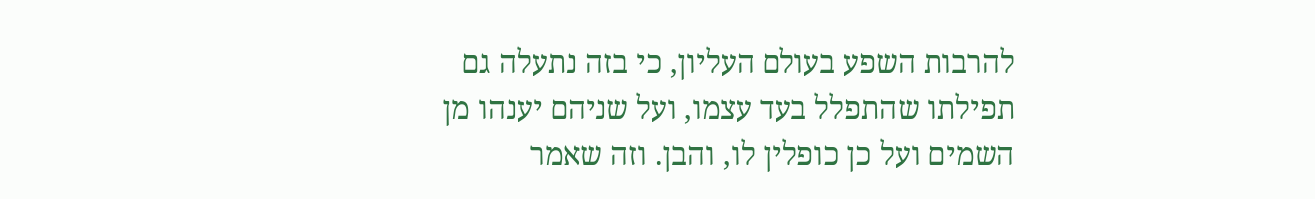להרבות השפע בעולם העליון, כי בזה נתעלה גם תפילתו שהתפלל בעד עצמו, ועל שניהם יענהו מן השמים ועל כן כופלין לו, והבן. וזה שאמר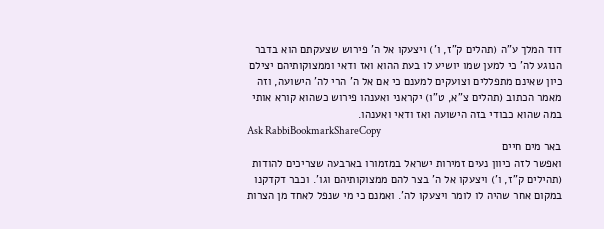דוד המלך ע"ה (תהלים ק"ז, ו') ויצעקו אל ה' פירוש שצעקתם הוא בדבר הנוגע לה' כי למען שמו יושיע לו בעת ההוא ואז ודאי וממצוקותיהם יצילם כיון שאינם מתפללים וצועקים למענם כי אם אל ה' הרי לה' הישועה, וזה מאמר הכתוב (תהלים צ"א, ט"ו) יקראני ואענהו פירוש כשהוא קורא אותי במה שהוא כבודי בזה הישועה ואז ודאי ואענהו.
Ask RabbiBookmarkShareCopy
באר מים חיים
ואפשר לזה כיוון נעים זמירות ישראל במזמורו בארבעה שצריכים להודות (תהילים ק"ז, ו') ויצעקו אל ה' בצר להם ממצוקותיהם וגו'. וכבר דקדקנו במקום אחר שהיה לו לומר ויצעקו לה'. ואמנם כי מי שנפל לאחד מן הצרות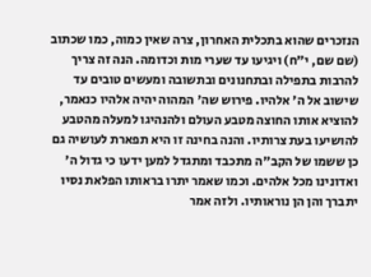הנזכרים שהוא בתכלית האחרון, צרה שאין כמוה, כמו שכתוב (שם שם, י"ח) ויגיעו עד שערי מות וכדומה. הנה זה צריך להרבות בתפילה ובתחנונים ובתשובה ומעשים טובים עד שישוב אל ה' אלהיו. פירוש שה' המהוה יהיה אלהיו כנאמר, להוציא אותו החוצה מטבע העולם ולהנהיגו למעלה מהטבע להושיעו בעת צרותיו. והנה בחינה זו היא תפארת לעושיה גם כן ששמו של הקב"ה מתכבד ומתגדל למען ידעו כי גדול ה' ואדונינו מכל אלהים. וכמו שאמר יתרו בראותו הפלאת נסיו יתברך והן הן נוראותיו. ולזה אמר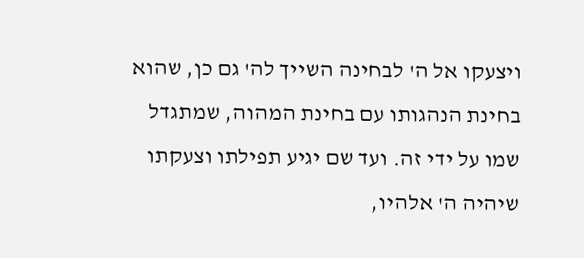ויצעקו אל ה' לבחינה השייך לה' גם כן, שהוא בחינת הנהגותו עם בחינת המהוה, שמתגדל שמו על ידי זה. ועד שם יגיע תפילתו וצעקתו שיהיה ה' אלהיו,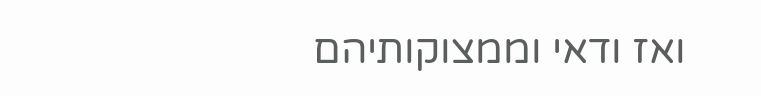ואז ודאי וממצוקותיהם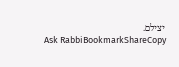יצילם.
Ask RabbiBookmarkShareCopy